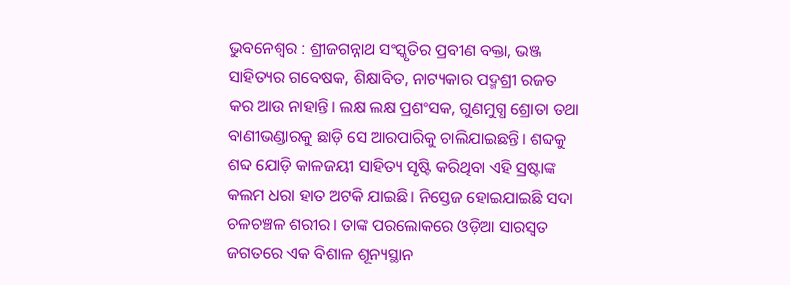ଭୁବନେଶ୍ବର : ଶ୍ରୀଜଗନ୍ନାଥ ସଂସ୍କୃତିର ପ୍ରବୀଣ ବକ୍ତା, ଭଞ୍ଜ ସାହିତ୍ୟର ଗବେଷକ, ଶିକ୍ଷାବିତ, ନାଟ୍ୟକାର ପଦ୍ମଶ୍ରୀ ରଜତ କର ଆଉ ନାହାନ୍ତି। ଲକ୍ଷ ଲକ୍ଷ ପ୍ରଶଂସକ, ଗୁଣମୁଗ୍ଧ ଶ୍ରୋତା ତଥା ବାଣୀଭଣ୍ଡାରକୁ ଛାଡ଼ି ସେ ଆରପାରିକୁ ଚାଲିଯାଇଛନ୍ତି। ଶବ୍ଦକୁ ଶବ୍ଦ ଯୋଡ଼ି କାଳଜୟୀ ସାହିତ୍ୟ ସୃଷ୍ଟି କରିଥିବା ଏହି ସ୍ରଷ୍ଟାଙ୍କ କଲମ ଧରା ହାତ ଅଟକି ଯାଇଛି। ନିସ୍ତେଜ ହୋଇଯାଇଛି ସଦା ଚଳଚଞ୍ଚଳ ଶରୀର। ତାଙ୍କ ପରଲୋକରେ ଓଡ଼ିଆ ସାରସ୍ବତ ଜଗତରେ ଏକ ବିଶାଳ ଶୂନ୍ୟସ୍ଥାନ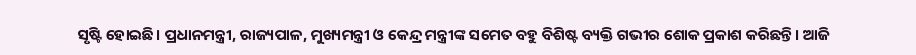ସୃଷ୍ଟି ହୋଇଛି। ପ୍ରଧାନମନ୍ତ୍ରୀ, ରାଜ୍ୟପାଳ, ମୁଖ୍ୟମନ୍ତ୍ରୀ ଓ କେନ୍ଦ୍ର ମନ୍ତ୍ରୀଙ୍କ ସମେତ ବହୁ ବିଶିଷ୍ଟ ବ୍ୟକ୍ତି ଗଭୀର ଶୋକ ପ୍ରକାଶ କରିଛନ୍ତି। ଆଜି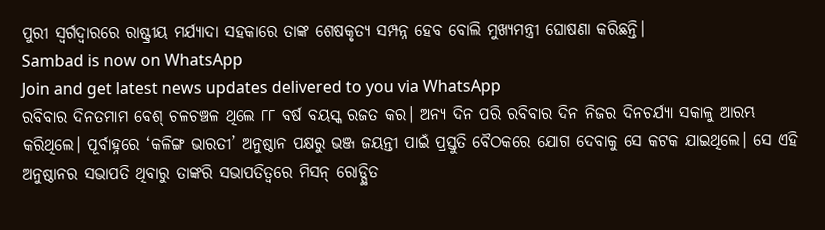ପୁରୀ ସ୍ବର୍ଗଦ୍ବାରରେ ରାଷ୍ଟ୍ରୀୟ ମର୍ଯ୍ୟାଦା ସହକାରେ ତାଙ୍କ ଶେଷକୃତ୍ୟ ସମ୍ପନ୍ନ ହେବ ବୋଲି ମୁଖ୍ୟମନ୍ତ୍ରୀ ଘୋଷଣା କରିଛନ୍ତି।
Sambad is now on WhatsApp
Join and get latest news updates delivered to you via WhatsApp
ରବିବାର ଦିନତମାମ ବେଶ୍ ଚଳଚଞ୍ଚଳ ଥିଲେ ୮୮ ବର୍ଷ ବୟସ୍କ ରଜତ କର। ଅନ୍ୟ ଦିନ ପରି ରବିବାର ଦିନ ନିଜର ଦିନଚର୍ଯ୍ୟା ସକାଳୁ ଆରମ୍ଭ କରିଥିଲେ। ପୂର୍ବାହ୍ନରେ ‘କଳିଙ୍ଗ ଭାରତୀ’ ଅନୁଷ୍ଠାନ ପକ୍ଷରୁ ଭଞ୍ଜ ଜୟନ୍ତୀ ପାଇଁ ପ୍ରସ୍ତୁତି ବୈଠକରେ ଯୋଗ ଦେବାକୁ ସେ କଟକ ଯାଇଥିଲେ। ସେ ଏହି ଅନୁଷ୍ଠାନର ସଭାପତି ଥିବାରୁ ତାଙ୍କରି ସଭାପତିତ୍ବରେ ମିସନ୍ ରୋଡ୍ସ୍ଥିତ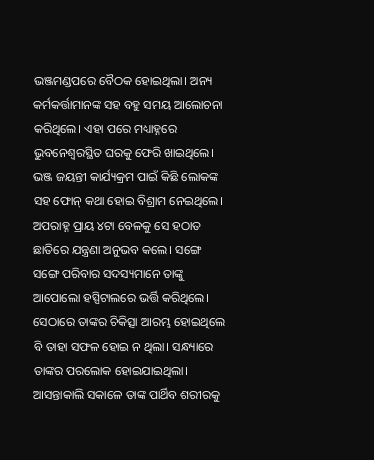ଭଞ୍ଜମଣ୍ଡପରେ ବୈଠକ ହୋଇଥିଲା। ଅନ୍ୟ କର୍ମକର୍ତ୍ତାମାନଙ୍କ ସହ ବହୁ ସମୟ ଆଲୋଚନା କରିଥିଲେ। ଏହା ପରେ ମଧ୍ୟାହ୍ନରେ ଭୁବନେଶ୍ବରସ୍ଥିତ ଘରକୁ ଫେରି ଖାଇଥିଲେ। ଭଞ୍ଜ ଜୟନ୍ତୀ କାର୍ଯ୍ୟକ୍ରମ ପାଇଁ କିଛି ଲୋକଙ୍କ ସହ ଫୋନ୍ କଥା ହୋଇ ବିଶ୍ରାମ ନେଇଥିଲେ। ଅପରାହ୍ନ ପ୍ରାୟ ୪ଟା ବେଳକୁ ସେ ହଠାତ ଛାତିରେ ଯନ୍ତ୍ରଣା ଅନୁଭବ କଲେ। ସଙ୍ଗେ ସଙ୍ଗେ ପରିବାର ସଦସ୍ୟମାନେ ତାଙ୍କୁ ଆପୋଲୋ ହସ୍ପିଟାଲରେ ଭର୍ତ୍ତି କରିଥିଲେ। ସେଠାରେ ତାଙ୍କର ଚିକିତ୍ସା ଆରମ୍ଭ ହୋଇଥିଲେ ବି ତାହା ସଫଳ ହୋଇ ନ ଥିଲା। ସନ୍ଧ୍ୟାରେ ତାଙ୍କର ପରଲୋକ ହୋଇଯାଇଥିଲା। ଆସନ୍ତାକାଲି ସକାଳେ ତାଙ୍କ ପାର୍ଥିବ ଶରୀରକୁ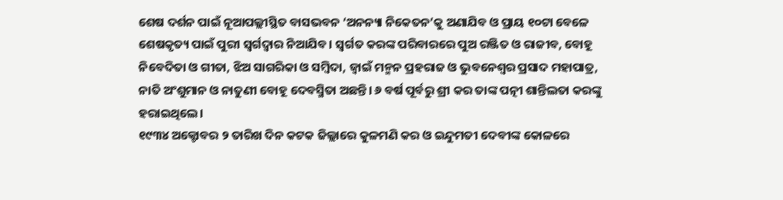ଶେଷ ଦର୍ଶନ ପାଇଁ ନୂଆପଲ୍ଲୀସ୍ଥିତ ବାସଭବନ ‘ଅନନ୍ୟା ନିକେତନ’କୁ ଅଣାଯିବ ଓ ପ୍ରାୟ ୧୦ଟା ବେଳେ ଶେଷକୃତ୍ୟ ପାଇଁ ପୁରୀ ସ୍ବର୍ଗଦ୍ବାର ନିଆଯିବ। ସ୍ବର୍ଗତ କରଙ୍କ ପରିବାରରେ ପୁଅ ରଞ୍ଜିତ ଓ ରାଜୀବ, ବୋହୂ ନିବେଦିତା ଓ ଗୀତା, ଝିଅ ସାଗରିକା ଓ ସମ୍ବିଦା, ଜ୍ବାଇଁ ମନ୍ମନ ପ୍ରହରାଜ ଓ ଭୁବନେଶ୍ବର ପ୍ରସାଦ ମହାପାତ୍ର, ନାତି ଅଂଶୁମାନ ଓ ନାତୁଣୀ ବୋହୂ ଦେବସ୍ମିତା ଅଛନ୍ତି। ୬ ବର୍ଷ ପୂର୍ବରୁ ଶ୍ରୀ କର ତାଙ୍କ ପତ୍ନୀ ଶାନ୍ତିଲତା କରଙ୍କୁ ହରାଇଥିଲେ।
୧୯୩୪ ଅକ୍ଟୋବର ୨ ତାରିଖ ଦିନ କଟକ ଜିଲ୍ଲାରେ କୁଳମଣି କର ଓ ଇନ୍ଦୁମତୀ ଦେବୀଙ୍କ କୋଳରେ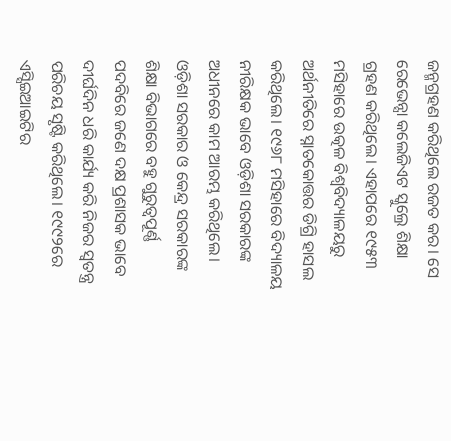ଜନ୍ମଗ୍ରହଣ କରିଥିଲେ ରଜତ କର। ସେ ରେଭେନ୍ସା କଲେଜିଏଟ ସ୍କୁଲ୍ରେ ଶିକ୍ଷା ଗ୍ରହଣ କରିଥିଲେ। ଏହାପରେ ୧୯୫୩ ମସିହାରେ ଉତ୍କଳ ବିଶ୍ବବିଦ୍ୟାଳୟରୁ ଅର୍ଥନୀତିରେ ସ୍ନାତକୋତ୍ତର ଡିଗ୍ରି ହାସଲ କରିଥିଲେ। ୧୯୬୮ ମସିହାରେ ବିଦ୍ୟାଳୟ ନୀରିକ୍ଷକ ଭାବେ ଓଡ଼ିଶା ସରକାରଙ୍କ ଅଧୀନରେ କାମ ଆରମ୍ଭ କରିଥିଲେ। ଓଡ଼ିଶା ସରକାର ଓ କେନ୍ଦ୍ର ସରକାରଙ୍କ ଶିକ୍ଷା ବିଭାଗରେ ବହୁ ଗୁରୁତ୍ବପୂର୍ଣ୍ଣ ପଦବିରେ ଜଣେ ଦକ୍ଷ ପ୍ରଶାସକ ଭାବେ ଦୀର୍ଘଦିନ ଧରି କାର୍ଯ୍ୟ କରି ନିଜର ସ୍ବତନ୍ତ୍ର ପରିଚୟ ସୃଷ୍ଟି କରିଥିଲେ। ୧୯୯୨ରେ ଏସ୍ସିଇଆଇଟିର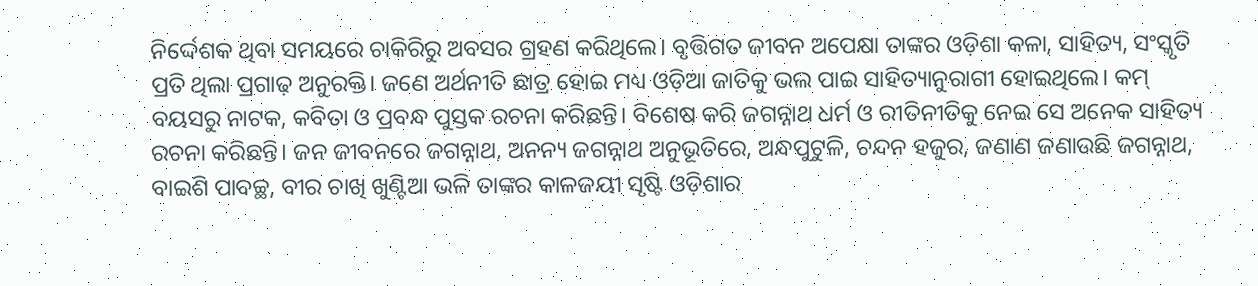ନିର୍ଦ୍ଦେଶକ ଥିବା ସମୟରେ ଚାକିରିରୁ ଅବସର ଗ୍ରହଣ କରିଥିଲେ। ବୃତ୍ତିଗତ ଜୀବନ ଅପେକ୍ଷା ତାଙ୍କର ଓଡ଼ିଶା କଳା, ସାହିତ୍ୟ, ସଂସ୍କୃତି ପ୍ରତି ଥିଲା ପ୍ରଗାଢ଼ ଅନୁରକ୍ତି। ଜଣେ ଅର୍ଥନୀତି ଛାତ୍ର ହୋଇ ମଧ୍ୟ ଓଡ଼ିଆ ଜାତିକୁ ଭଲ ପାଇ ସାହିତ୍ୟାନୁରାଗୀ ହୋଇଥିଲେ। କମ୍ ବୟସରୁ ନାଟକ, କବିତା ଓ ପ୍ରବନ୍ଧ ପୁସ୍ତକ ରଚନା କରିଛନ୍ତି। ବିଶେଷ କରି ଜଗନ୍ନାଥ ଧର୍ମ ଓ ରୀତିନୀତିକୁ ନେଇ ସେ ଅନେକ ସାହିତ୍ୟ ରଚନା କରିଛନ୍ତି। ଜନ ଜୀବନରେ ଜଗନ୍ନାଥ, ଅନନ୍ୟ ଜଗନ୍ନାଥ ଅନୁଭୂତିରେ, ଅନ୍ଧପୁଟୁଳି, ଚନ୍ଦନ ହଜୁର, ଜଣାଣ ଜଣାଉଛି ଜଗନ୍ନାଥ, ବାଇଶି ପାବଚ୍ଛ, ବୀର ଚାଖି ଖୁଣ୍ଟିଆ ଭଳି ତାଙ୍କର କାଳଜୟୀ ସୃଷ୍ଟି ଓଡ଼ିଶାର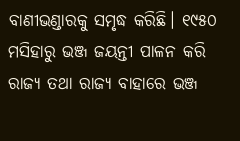ବାଣୀଭଣ୍ଡାରକୁ ସମୃଦ୍ଧ କରିଛି। ୧୯୫୦ ମସିହାରୁ ଭଞ୍ଜ ଜୟନ୍ତୀ ପାଳନ କରି ରାଜ୍ୟ ତଥା ରାଜ୍ୟ ବାହାରେ ଭଞ୍ଜ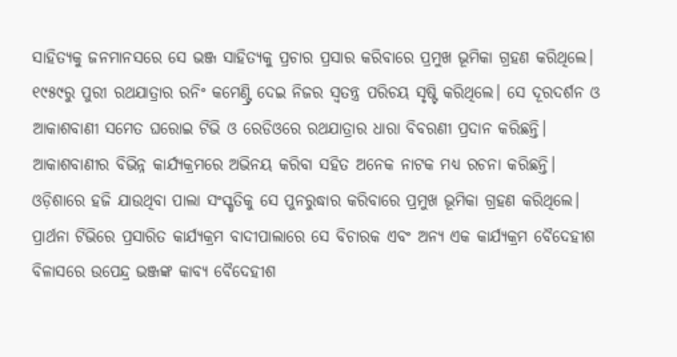ସାହିତ୍ୟକୁ ଜନମାନସରେ ସେ ଭଞ୍ଜ ସାହିତ୍ୟକୁ ପ୍ରଚାର ପ୍ରସାର କରିବାରେ ପ୍ରମୁଖ ଭୂମିକା ଗ୍ରହଣ କରିଥିଲେ। ୧୯୫୯ରୁ ପୁରୀ ରଥଯାତ୍ରାର ରନିଂ କମେଣ୍ଟ୍ରି ଦେଇ ନିଜର ସ୍ବତନ୍ତ୍ର ପରିଚୟ ସୃଷ୍ଟି କରିଥିଲେ। ସେ ଦୂରଦର୍ଶନ ଓ ଆକାଶବାଣୀ ସମେତ ଘରୋଇ ଟିଭି ଓ ରେଡିଓରେ ରଥଯାତ୍ରାର ଧାରା ବିବରଣୀ ପ୍ରଦାନ କରିଛନ୍ତି।
ଆକାଶବାଣୀର ବିଭିନ୍ନ କାର୍ଯ୍ୟକ୍ରମରେ ଅଭିନୟ କରିବା ସହିତ ଅନେକ ନାଟକ ମଧ୍ୟ ରଚନା କରିଛନ୍ତି। ଓଡ଼ିଶାରେ ହଜି ଯାଉଥିବା ପାଲା ସଂସ୍କୃତିକୁ ସେ ପୁନରୁଦ୍ଧାର କରିବାରେ ପ୍ରମୁଖ ଭୂମିକା ଗ୍ରହଣ କରିଥିଲେ। ପ୍ରାର୍ଥନା ଟିଭିରେ ପ୍ରସାରିତ କାର୍ଯ୍ୟକ୍ରମ ବାଦୀପାଲାରେ ସେ ବିଚାରକ ଏବଂ ଅନ୍ୟ ଏକ କାର୍ଯ୍ୟକ୍ରମ ବୈଦେହୀଶ ବିଳାସରେ ଉପେନ୍ଦ୍ର ଭଞ୍ଜଙ୍କ କାବ୍ୟ ବୈଦେହୀଶ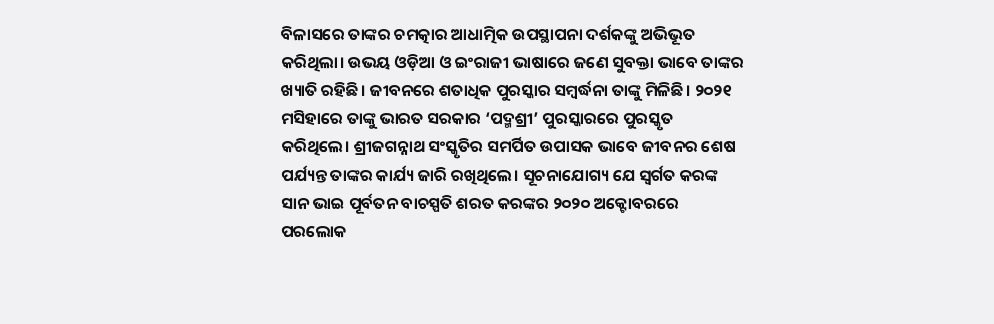ବିଳାସରେ ତାଙ୍କର ଚମତ୍କାର ଆଧାତ୍ମିକ ଉପସ୍ଥାପନା ଦର୍ଶକଙ୍କୁ ଅଭିଭୂତ କରିଥିଲା। ଉଭୟ ଓଡ଼ିଆ ଓ ଇଂରାଜୀ ଭାଷାରେ ଜଣେ ସୁବକ୍ତା ଭାବେ ତାଙ୍କର ଖ୍ୟାତି ରହିଛି। ଜୀବନରେ ଶତାଧିକ ପୁରସ୍କାର ସମ୍ବର୍ଦ୍ଧନା ତାଙ୍କୁ ମିଳିଛି। ୨୦୨୧ ମସିହାରେ ତାଙ୍କୁ ଭାରତ ସରକାର ‘ପଦ୍ମଶ୍ରୀ’ ପୁରସ୍କାରରେ ପୁରସ୍କୃତ କରିଥିଲେ। ଶ୍ରୀଜଗନ୍ନାଥ ସଂସ୍କୃତିର ସମର୍ପିତ ଉପାସକ ଭାବେ ଜୀବନର ଶେଷ ପର୍ଯ୍ୟନ୍ତ ତାଙ୍କର କାର୍ଯ୍ୟ ଜାରି ରଖିଥିଲେ। ସୂଚନାଯୋଗ୍ୟ ଯେ ସ୍ବର୍ଗତ କରଙ୍କ ସାନ ଭାଇ ପୂର୍ବତନ ବାଚସ୍ପତି ଶରତ କରଙ୍କର ୨୦୨୦ ଅକ୍ଟୋବରରେ ପରଲୋକ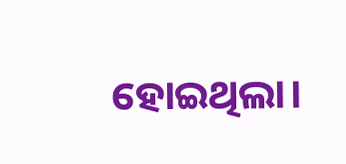ହୋଇଥିଲା।